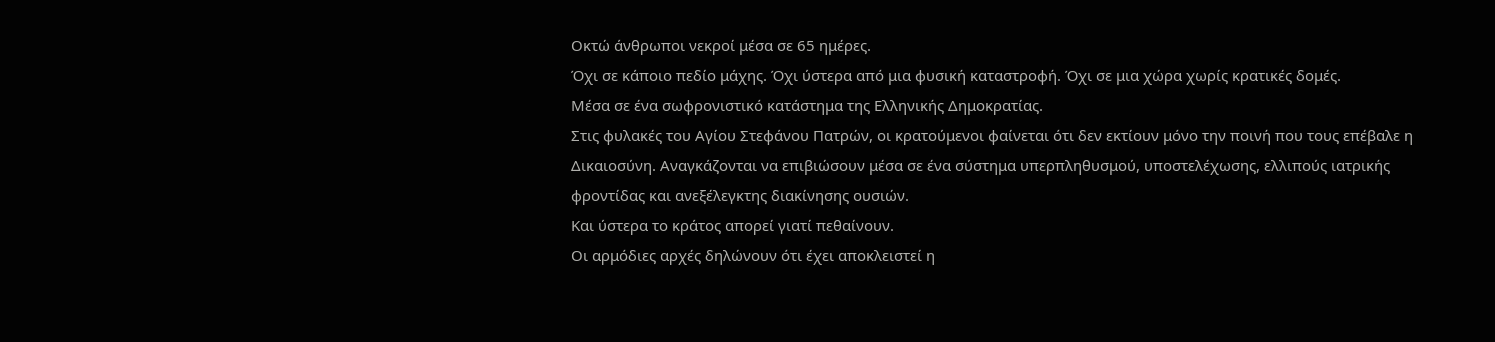Οκτώ άνθρωποι νεκροί μέσα σε 65 ημέρες.
Όχι σε κάποιο πεδίο μάχης. Όχι ύστερα από μια φυσική καταστροφή. Όχι σε μια χώρα χωρίς κρατικές δομές.
Μέσα σε ένα σωφρονιστικό κατάστημα της Ελληνικής Δημοκρατίας.
Στις φυλακές του Αγίου Στεφάνου Πατρών, οι κρατούμενοι φαίνεται ότι δεν εκτίουν μόνο την ποινή που τους επέβαλε η Δικαιοσύνη. Αναγκάζονται να επιβιώσουν μέσα σε ένα σύστημα υπερπληθυσμού, υποστελέχωσης, ελλιπούς ιατρικής φροντίδας και ανεξέλεγκτης διακίνησης ουσιών.
Και ύστερα το κράτος απορεί γιατί πεθαίνουν.
Οι αρμόδιες αρχές δηλώνουν ότι έχει αποκλειστεί η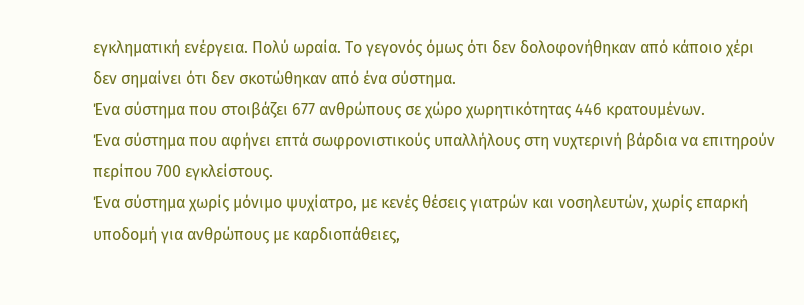εγκληματική ενέργεια. Πολύ ωραία. Το γεγονός όμως ότι δεν δολοφονήθηκαν από κάποιο χέρι δεν σημαίνει ότι δεν σκοτώθηκαν από ένα σύστημα.
Ένα σύστημα που στοιβάζει 677 ανθρώπους σε χώρο χωρητικότητας 446 κρατουμένων.
Ένα σύστημα που αφήνει επτά σωφρονιστικούς υπαλλήλους στη νυχτερινή βάρδια να επιτηρούν περίπου 700 εγκλείστους.
Ένα σύστημα χωρίς μόνιμο ψυχίατρο, με κενές θέσεις γιατρών και νοσηλευτών, χωρίς επαρκή υποδομή για ανθρώπους με καρδιοπάθειες,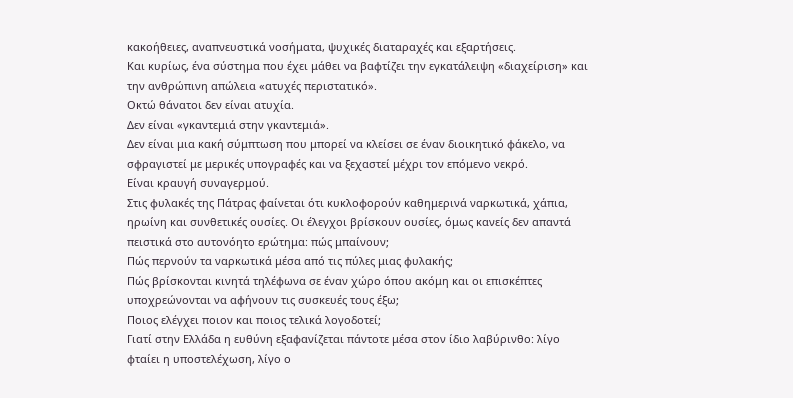κακοήθειες, αναπνευστικά νοσήματα, ψυχικές διαταραχές και εξαρτήσεις.
Και κυρίως, ένα σύστημα που έχει μάθει να βαφτίζει την εγκατάλειψη «διαχείριση» και την ανθρώπινη απώλεια «ατυχές περιστατικό».
Οκτώ θάνατοι δεν είναι ατυχία.
Δεν είναι «γκαντεμιά στην γκαντεμιά».
Δεν είναι μια κακή σύμπτωση που μπορεί να κλείσει σε έναν διοικητικό φάκελο, να σφραγιστεί με μερικές υπογραφές και να ξεχαστεί μέχρι τον επόμενο νεκρό.
Είναι κραυγή συναγερμού.
Στις φυλακές της Πάτρας φαίνεται ότι κυκλοφορούν καθημερινά ναρκωτικά, χάπια, ηρωίνη και συνθετικές ουσίες. Οι έλεγχοι βρίσκουν ουσίες, όμως κανείς δεν απαντά πειστικά στο αυτονόητο ερώτημα: πώς μπαίνουν;
Πώς περνούν τα ναρκωτικά μέσα από τις πύλες μιας φυλακής;
Πώς βρίσκονται κινητά τηλέφωνα σε έναν χώρο όπου ακόμη και οι επισκέπτες υποχρεώνονται να αφήνουν τις συσκευές τους έξω;
Ποιος ελέγχει ποιον και ποιος τελικά λογοδοτεί;
Γιατί στην Ελλάδα η ευθύνη εξαφανίζεται πάντοτε μέσα στον ίδιο λαβύρινθο: λίγο φταίει η υποστελέχωση, λίγο ο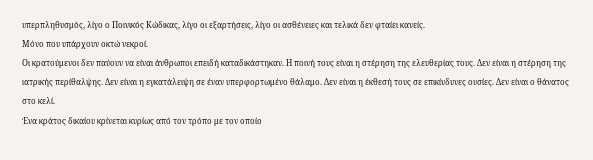υπερπληθυσμός, λίγο ο Ποινικός Κώδικας, λίγο οι εξαρτήσεις, λίγο οι ασθένειες και τελικά δεν φταίει κανείς.
Μόνο που υπάρχουν οκτώ νεκροί.
Οι κρατούμενοι δεν παύουν να είναι άνθρωποι επειδή καταδικάστηκαν. Η ποινή τους είναι η στέρηση της ελευθερίας τους. Δεν είναι η στέρηση της ιατρικής περίθαλψης. Δεν είναι η εγκατάλειψη σε έναν υπερφορτωμένο θάλαμο. Δεν είναι η έκθεσή τους σε επικίνδυνες ουσίες. Δεν είναι ο θάνατος στο κελί.
Ένα κράτος δικαίου κρίνεται κυρίως από τον τρόπο με τον οποίο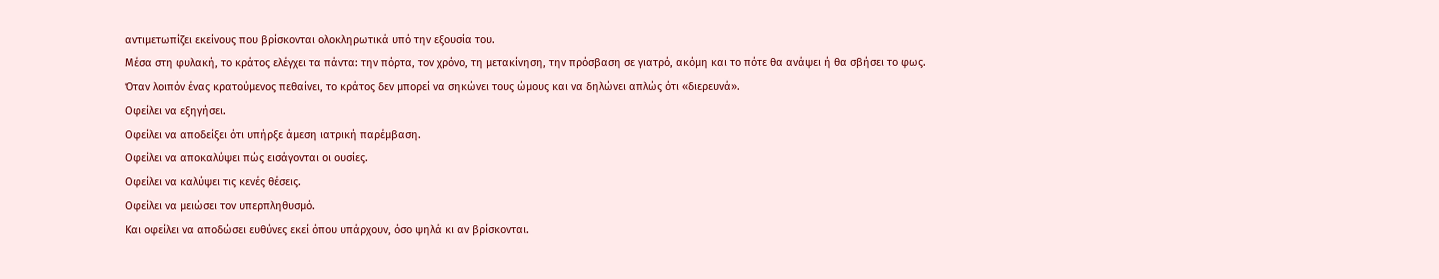αντιμετωπίζει εκείνους που βρίσκονται ολοκληρωτικά υπό την εξουσία του.
Μέσα στη φυλακή, το κράτος ελέγχει τα πάντα: την πόρτα, τον χρόνο, τη μετακίνηση, την πρόσβαση σε γιατρό, ακόμη και το πότε θα ανάψει ή θα σβήσει το φως.
Όταν λοιπόν ένας κρατούμενος πεθαίνει, το κράτος δεν μπορεί να σηκώνει τους ώμους και να δηλώνει απλώς ότι «διερευνά».
Οφείλει να εξηγήσει.
Οφείλει να αποδείξει ότι υπήρξε άμεση ιατρική παρέμβαση.
Οφείλει να αποκαλύψει πώς εισάγονται οι ουσίες.
Οφείλει να καλύψει τις κενές θέσεις.
Οφείλει να μειώσει τον υπερπληθυσμό.
Και οφείλει να αποδώσει ευθύνες εκεί όπου υπάρχουν, όσο ψηλά κι αν βρίσκονται.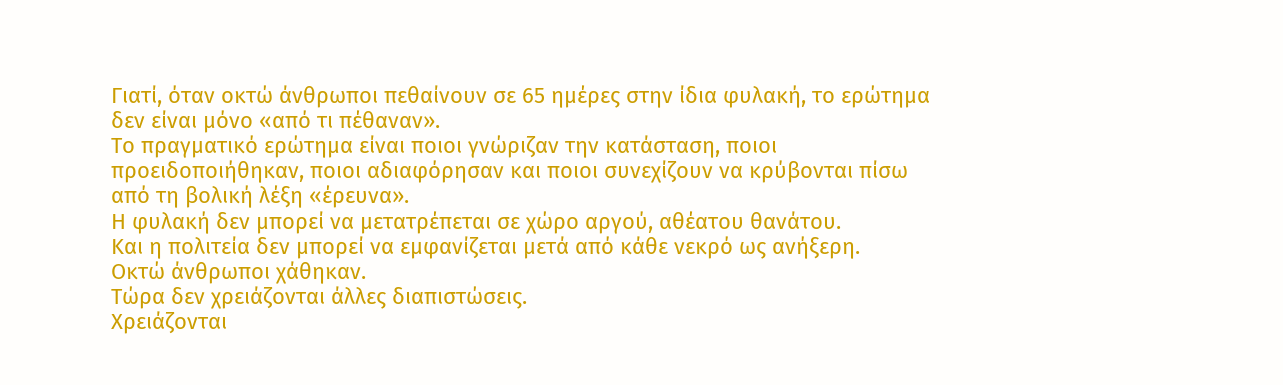Γιατί, όταν οκτώ άνθρωποι πεθαίνουν σε 65 ημέρες στην ίδια φυλακή, το ερώτημα δεν είναι μόνο «από τι πέθαναν».
Το πραγματικό ερώτημα είναι ποιοι γνώριζαν την κατάσταση, ποιοι προειδοποιήθηκαν, ποιοι αδιαφόρησαν και ποιοι συνεχίζουν να κρύβονται πίσω από τη βολική λέξη «έρευνα».
Η φυλακή δεν μπορεί να μετατρέπεται σε χώρο αργού, αθέατου θανάτου.
Και η πολιτεία δεν μπορεί να εμφανίζεται μετά από κάθε νεκρό ως ανήξερη.
Οκτώ άνθρωποι χάθηκαν.
Τώρα δεν χρειάζονται άλλες διαπιστώσεις.
Χρειάζονται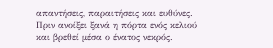απαντήσεις, παραιτήσεις και ευθύνες.
Πριν ανοίξει ξανά η πόρτα ενός κελιού και βρεθεί μέσα ο ένατος νεκρός.